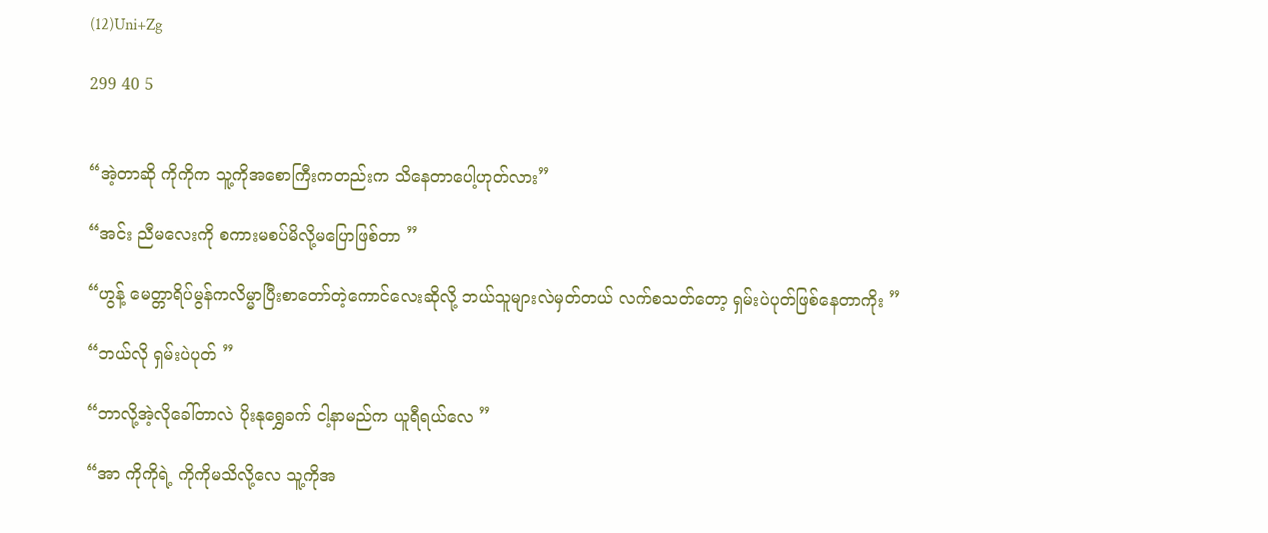(12)Uni+Zg

299 40 5


“အဲ့တာဆို ကိုကိုက သူ့ကိုအစောကြီးကတည်းက သိနေတာပေါ့ဟုတ်လား”

“အင်း ညီမလေးကို စကားမစပ်မိလို့မပြောဖြစ်တာ ”

“ဟွန့် မေတ္တာရိပ်မွန်ကလိမ္မာပြီးစာတော်တဲ့ကောင်လေးဆိုလို့ ဘယ်သူများလဲမှတ်တယ် လက်စသတ်တော့ ရှမ်းပဲပုတ်ဖြစ်နေတာကိုး ”

“ဘယ်လို ရှမ်းပဲပုတ် ”

“ဘာလို့အဲ့လိုခေါ်တာလဲ ပိုးနုရွှေခက် ငါ့နာမည်က ယူရီရယ်လေ ”

“အာ ကိုကိုရဲ့ ကိုကိုမသိလို့လေ သူ့ကိုအ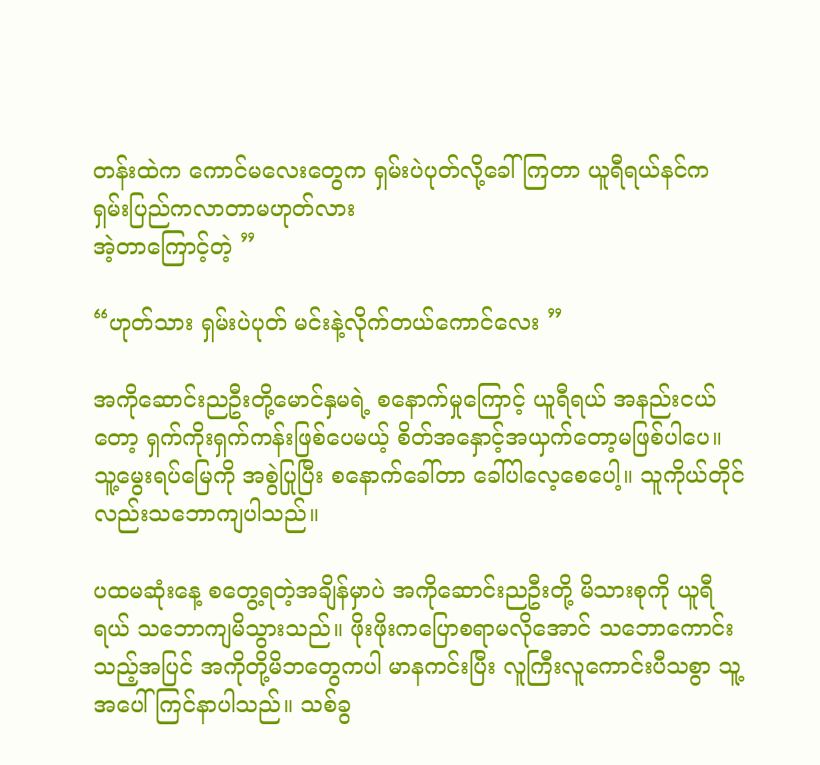တန်းထဲက ကောင်မလေးတွေက ရှမ်းပဲပုတ်လို့ခေါ်ကြတာ ယူရီရယ်နင်က ရှမ်းပြည်ကလာတာမဟုတ်လား
အဲ့တာကြောင့်တဲ့ ”

“ဟုတ်သား ရှမ်းပဲပုတ် မင်းနဲ့လိုက်တယ်ကောင်လေး ”

အကိုဆောင်းညဦးတို့မောင်နှမရဲ့ စနောက်မှုကြောင့် ယူရီရယ် အနည်းငယ်တော့ ရှက်ကိုးရှက်ကန်းဖြစ်ပေမယ့် စိတ်အနှောင့်အယှက်တော့မဖြစ်ပါပေ။ သူ့မွေးရပ်မြေကို အစွဲပြုပြီး စနောက်ခေါ်တာ ခေါ်ပါလေ့စေပေါ့။ သူကိုယ်တိုင်လည်းသဘောကျပါသည်။

ပထမဆုံးနေ့ စတွေ့ရတဲ့အချိန်မှာပဲ အကိုဆောင်းညဦးတို့ မိသားစုကို ယူရီရယ် သဘောကျမိသွားသည်။ ဖိုးဖိုးကပြောစရာမလိုအောင် သဘောကောင်းသည့်အပြင် အကိုတို့မိဘတွေကပါ မာနကင်းပြီး လူကြီးလူကောင်းပီသစွာ သူ့အပေါ်ကြင်နာပါသည်။ သစ်ခွ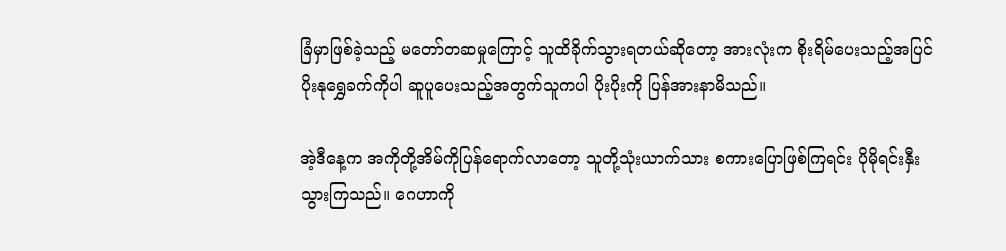ခြံမှာဖြစ်ခဲ့သည့် မတော်တဆမှုကြောင့် သူထိခိုက်သွားရတယ်ဆိုတော့ အားလုံးက စိုးရိမ်ပေးသည့်အပြင် ပိုးနုရွှေခက်ကိုပါ ဆူပူပေးသည့်အတွက်သူကပါ ပိုးပိုးကို ပြန်အားနာမိသည်။

အဲ့ဒီနေ့က အကိုတို့အိမ်ကိုပြန်ရောက်လာတော့ သူတို့သုံးယာက်သား စကားပြောဖြစ်ကြရင်း ပိုမိုရင်းနှီးသွားကြသည်။ ဂေဟာကို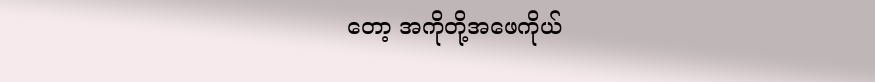တော့ အကိုတို့အဖေကိုယ်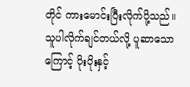တိုင် ကားမောင်းပြီးလိုက်ပို့သည်။  သူပါလိုက်ချင်တယ်လို့ ပူဆာသောကြောင့် ပိုးပိုးနှင့်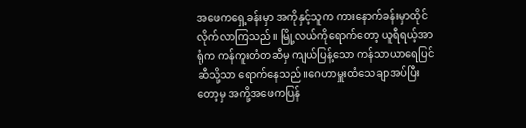အဖေကရှေ့ခန်းမှာ အကိုနှင့်သူက ကားနောက်ခန်းမှာထိုင်လိုက်လာကြသည်။ မြို့လယ်ကိုရောက်တော့ ယူရီရယ့်အာရုံက ကန်ကူးတံတဆီမှ ကျယ်ပြန့်သော ကန်သာယာရေပြင်ဆီသို့သာ ရောက်နေသည်။ဂေဟာမှူးထံသေချာအပ်ပြီးတော့မှ အကို့အဖေကပြန်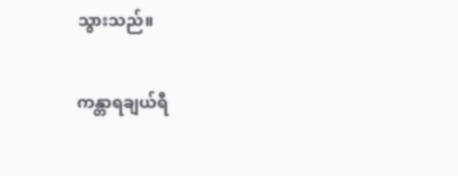သွားသည်။

ကန္တာရချယ်ရီ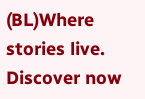(BL)Where stories live. Discover now